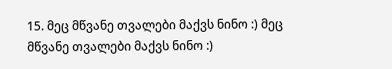15. მეც მწვანე თვალები მაქვს ნინო :) მეც მწვანე თვალები მაქვს ნინო :)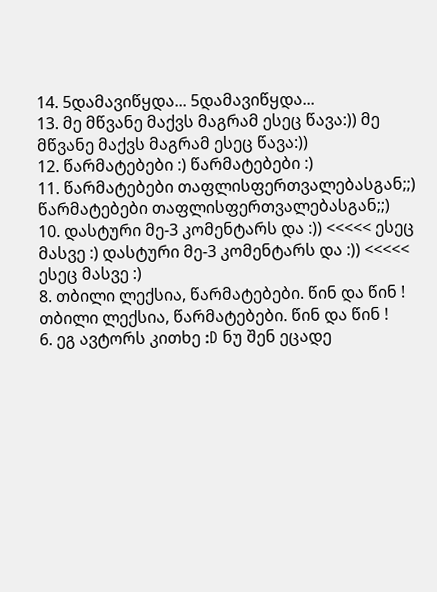14. 5დამავიწყდა... 5დამავიწყდა...
13. მე მწვანე მაქვს მაგრამ ესეც წავა:)) მე მწვანე მაქვს მაგრამ ესეც წავა:))
12. წარმატებები :) წარმატებები :)
11. წარმატებები თაფლისფერთვალებასგან;;) წარმატებები თაფლისფერთვალებასგან;;)
10. დასტური მე-3 კომენტარს და :)) <<<<< ესეც მასვე :) დასტური მე-3 კომენტარს და :)) <<<<< ესეც მასვე :)
8. თბილი ლექსია, წარმატებები. წინ და წინ ! თბილი ლექსია, წარმატებები. წინ და წინ !
6. ეგ ავტორს კითხე :D ნუ შენ ეცადე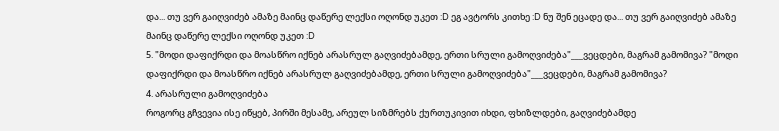და... თუ ვერ გაიღვიძებ ამაზე მაინც დაწერე ლექსი ოღონდ უკეთ :D ეგ ავტორს კითხე :D ნუ შენ ეცადე და... თუ ვერ გაიღვიძებ ამაზე მაინც დაწერე ლექსი ოღონდ უკეთ :D
5. "მოდი დაფიქრდი და მოასწრო იქნებ არასრულ გაღვიძებამდე, ერთი სრული გამოღვიძება"___ვეცდები, მაგრამ გამომივა? "მოდი დაფიქრდი და მოასწრო იქნებ არასრულ გაღვიძებამდე, ერთი სრული გამოღვიძება"___ვეცდები, მაგრამ გამომივა?
4. არასრული გამოღვიძება
როგორც გჩვევია ისე იწყებ, პირში მესამე, არეულ სიზმრებს ქურთუკივით იხდი, ფხიზლდები, გაღვიძებამდე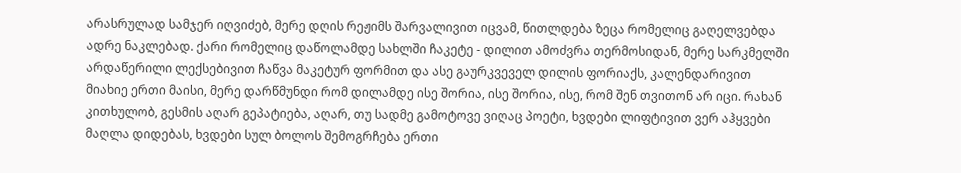არასრულად სამჯერ იღვიძებ, მერე დღის რეჟიმს შარვალივით იცვამ, წითლდება ზეცა რომელიც გაღელვებდა ადრე ნაკლებად. ქარი რომელიც დაწოლამდე სახლში ჩაკეტე - დილით ამოძვრა თერმოსიდან, მერე სარკმელში არდაწერილი ლექსებივით ჩაწვა მაკეტურ ფორმით და ასე გაურკვეველ დილის ფორიაქს, კალენდარივით მიახიე ერთი მაისი, მერე დარწმუნდი რომ დილამდე ისე შორია, ისე შორია, ისე, რომ შენ თვითონ არ იცი. რახან კითხულობ, გესმის აღარ გეპატიება, აღარ, თუ სადმე გამოტოვე ვიღაც პოეტი, ხვდები ლიფტივით ვერ აჰყვები მაღლა დიდებას, ხვდები სულ ბოლოს შემოგრჩება ერთი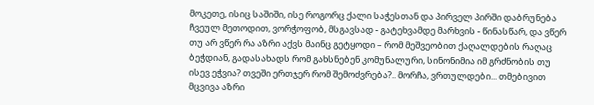მოკეთე, ისიც საშიში, ისე როგორც ქალი საჭესთან და პირველ პირში დაბრუნება ჩვეულ მეთოდით, ვორჭოფობ, მსგავსად - გატეხვამდე მარხვის - წინასწარ, და ვწერ თუ არ ვწერ რა აზრი აქვს მაინც გეტყოდი – რომ მეშვეობით ქაღალდების რაღაც ბეჭდიან, გადასახადს რომ გახსნებენ კომუნალური, სინონიმია იმ გრძნობის თუ ისევ ეჭვია? თვეში ერთჯერ რომ შემოძვრება?.. მორჩა, ვრთულდები... თმებივით მცვივა აზრი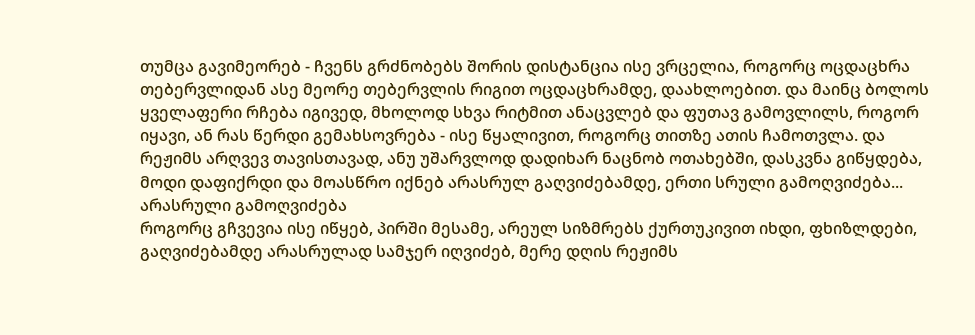თუმცა გავიმეორებ - ჩვენს გრძნობებს შორის დისტანცია ისე ვრცელია, როგორც ოცდაცხრა თებერვლიდან ასე მეორე თებერვლის რიგით ოცდაცხრამდე, დაახლოებით. და მაინც ბოლოს ყველაფერი რჩება იგივედ, მხოლოდ სხვა რიტმით ანაცვლებ და ფუთავ გამოვლილს, როგორ იყავი, ან რას წერდი გემახსოვრება - ისე წყალივით, როგორც თითზე ათის ჩამოთვლა. და რეჟიმს არღვევ თავისთავად, ანუ უშარვლოდ დადიხარ ნაცნობ ოთახებში, დასკვნა გიწყდება, მოდი დაფიქრდი და მოასწრო იქნებ არასრულ გაღვიძებამდე, ერთი სრული გამოღვიძება... არასრული გამოღვიძება
როგორც გჩვევია ისე იწყებ, პირში მესამე, არეულ სიზმრებს ქურთუკივით იხდი, ფხიზლდები, გაღვიძებამდე არასრულად სამჯერ იღვიძებ, მერე დღის რეჟიმს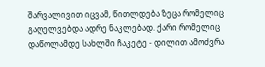შარვალივით იცვამ, წითლდება ზეცა რომელიც გაღელვებდა ადრე ნაკლებად. ქარი რომელიც დაწოლამდე სახლში ჩაკეტე - დილით ამოძვრა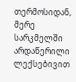თერმოსიდან, მერე სარკმელში არდაწერილი ლექსებივით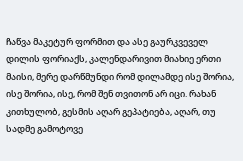ჩაწვა მაკეტურ ფორმით და ასე გაურკვეველ დილის ფორიაქს, კალენდარივით მიახიე ერთი მაისი, მერე დარწმუნდი რომ დილამდე ისე შორია, ისე შორია, ისე, რომ შენ თვითონ არ იცი. რახან კითხულობ, გესმის აღარ გეპატიება, აღარ, თუ სადმე გამოტოვე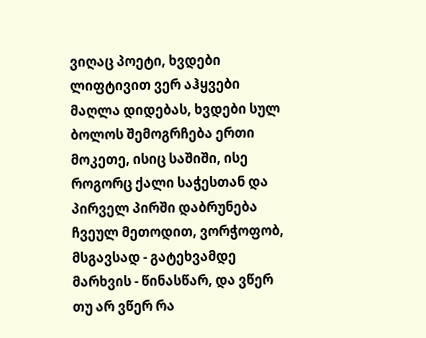ვიღაც პოეტი, ხვდები ლიფტივით ვერ აჰყვები მაღლა დიდებას, ხვდები სულ ბოლოს შემოგრჩება ერთი მოკეთე, ისიც საშიში, ისე როგორც ქალი საჭესთან და პირველ პირში დაბრუნება ჩვეულ მეთოდით, ვორჭოფობ, მსგავსად - გატეხვამდე მარხვის - წინასწარ, და ვწერ თუ არ ვწერ რა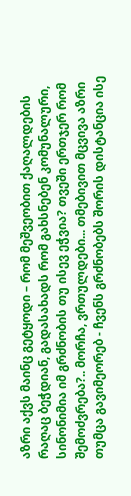აზრი აქვს მაინც გეტყოდი – რომ მეშვეობით ქაღალდების რაღაც ბეჭდიან, გადასახადს რომ გახსნებენ კომუნალური, სინონიმია იმ გრძნობის თუ ისევ ეჭვია? თვეში ერთჯერ რომ შემოძვრება?.. მორჩა, ვრთულდები... თმებივით მცვივა აზრი თუმცა გავიმეორებ - ჩვენს გრძნობებს შორის დისტანცია ისე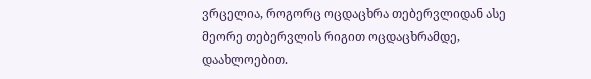ვრცელია, როგორც ოცდაცხრა თებერვლიდან ასე მეორე თებერვლის რიგით ოცდაცხრამდე, დაახლოებით.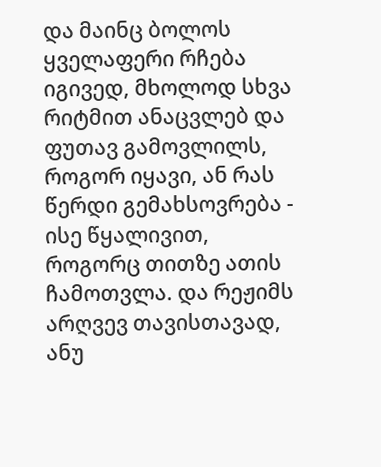და მაინც ბოლოს ყველაფერი რჩება იგივედ, მხოლოდ სხვა რიტმით ანაცვლებ და ფუთავ გამოვლილს, როგორ იყავი, ან რას წერდი გემახსოვრება - ისე წყალივით, როგორც თითზე ათის ჩამოთვლა. და რეჟიმს არღვევ თავისთავად, ანუ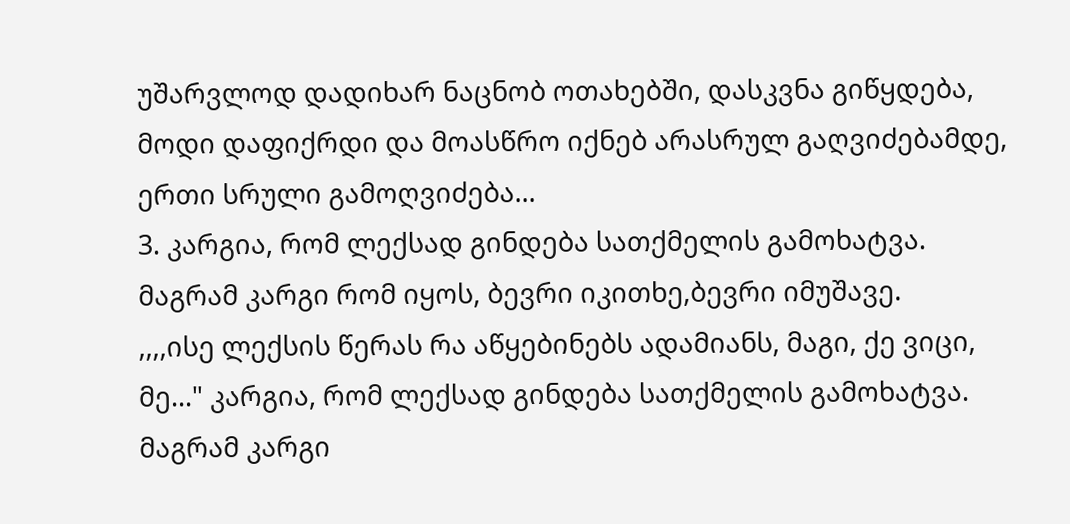უშარვლოდ დადიხარ ნაცნობ ოთახებში, დასკვნა გიწყდება, მოდი დაფიქრდი და მოასწრო იქნებ არასრულ გაღვიძებამდე, ერთი სრული გამოღვიძება...
3. კარგია, რომ ლექსად გინდება სათქმელის გამოხატვა.
მაგრამ კარგი რომ იყოს, ბევრი იკითხე,ბევრი იმუშავე.
,,,,ისე ლექსის წერას რა აწყებინებს ადამიანს, მაგი, ქე ვიცი, მე..." კარგია, რომ ლექსად გინდება სათქმელის გამოხატვა.
მაგრამ კარგი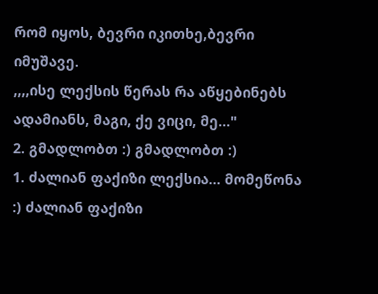რომ იყოს, ბევრი იკითხე,ბევრი იმუშავე.
,,,,ისე ლექსის წერას რა აწყებინებს ადამიანს, მაგი, ქე ვიცი, მე..."
2. გმადლობთ :) გმადლობთ :)
1. ძალიან ფაქიზი ლექსია... მომეწონა :) ძალიან ფაქიზი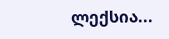ლექსია...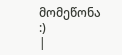მომეწონა :)
|